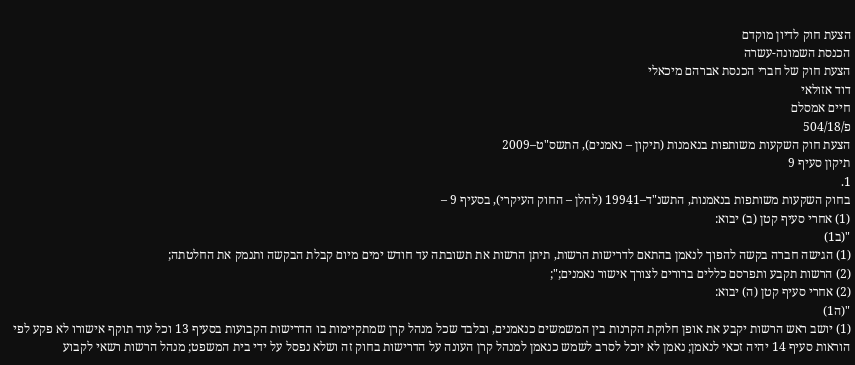הצעת חוק לדיון מוקדם
הכנסת השמונה-עשרה
הצעת חוק של חברי הכנסת אברהם מיכאלי
דוד אזולאי
חיים אמסלם
פ/504/18
הצעת חוק השקעות משותפות בנאמנות (תיקון – נאמנים), התשס"ט–2009
תיקון סעיף 9
1.
בחוק השקעות משותפות בנאמנות, התשנ"ד–19941 (להלן – החוק העיקרי), בסעיף 9 –
(1) אחרי סעיף קטן (ב) יבוא:
"(ב1)
(1) הגישה חברה בקשה להפוך לנאמן בהתאם לדרישות הרשות, תיתן הרשות את תשובתה עד חודש ימים מיום קבלת הבקשה ותנמק את החלטתה;
(2) הרשות תקבע ותפרסם כללים ברורים לצורך אישור נאמנים;";
(2) אחרי סעיף קטן (ה) יבוא:
"(ה1)
(1) יושב ראש הרשות יקבע את אופן חלוקת הקרנות בין המשמשים כנאמנים, ובלבד שכל מנהל קרן שמתקיימות בו הדרישות הקבועות בסעיף 13 וכל עוד תוקף אישורו לא פקע לפי הוראות סעיף 14 יהיה זכאי לנאמן; נאמן לא יוכל לסרב לשמש כנאמן למנהל קרן העונה על הדרישות בחוק זה ושלא נפסל על ידי בית המשפט; מנהל הרשות רשאי לקבוע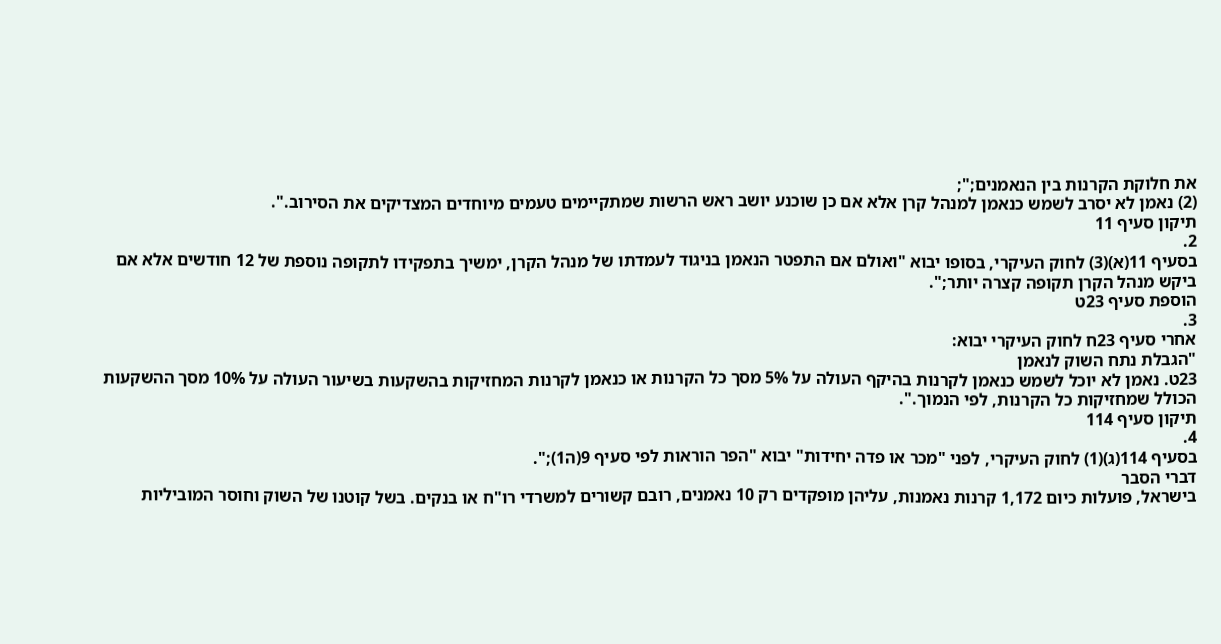את חלוקת הקרנות בין הנאמנים;";
(2) נאמן לא יסרב לשמש כנאמן למנהל קרן אלא אם כן שוכנע יושב ראש הרשות שמתקיימים טעמים מיוחדים המצדיקים את הסירוב.".
תיקון סעיף 11
2.
בסעיף 11(א)(3) לחוק העיקרי, בסופו יבוא "ואולם אם התפטר הנאמן בניגוד לעמדתו של מנהל הקרן, ימשיך בתפקידו לתקופה נוספת של 12 חודשים אלא אם ביקש מנהל הקרן תקופה קצרה יותר;".
הוספת סעיף 23ט
3.
אחרי סעיף 23ח לחוק העיקרי יבוא:
"הגבלת נתח השוק לנאמן
23ט. נאמן לא יוכל לשמש כנאמן לקרנות בהיקף העולה על 5% מסך כל הקרנות או כנאמן לקרנות המחזיקות בהשקעות בשיעור העולה על 10% מסך ההשקעות הכולל שמחזיקות כל הקרנות, לפי הנמוך.".
תיקון סעיף 114
4.
בסעיף 114(ג)(1) לחוק העיקרי, לפני "מכר או פדה יחידות" יבוא "הפר הוראות לפי סעיף 9(ה1);".
דברי הסבר
בישראל, פועלות כיום 1,172 קרנות נאמנות, עליהן מופקדים רק 10 נאמנים, רובם קשורים למשרדי רו"ח או בנקים. בשל קוטנו של השוק וחוסר המוביליות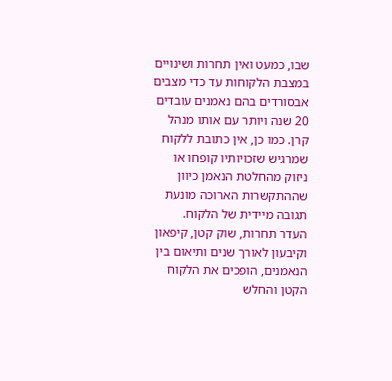שבו, כמעט ואין תחרות ושינויים במצבת הלקוחות עד כדי מצבים אבסורדים בהם נאמנים עובדים 20 שנה ויותר עם אותו מנהל קרן. כמו כן, אין כתובת ללקוח שמרגיש שזכויותיו קופחו או ניזוק מהחלטת הנאמן כיוון שההתקשרות הארוכה מונעת תגובה מיידית של הלקוח.
העדר תחרות, שוק קטן, קיפאון וקיבעון לאורך שנים ותיאום בין הנאמנים, הופכים את הלקוח הקטן והחלש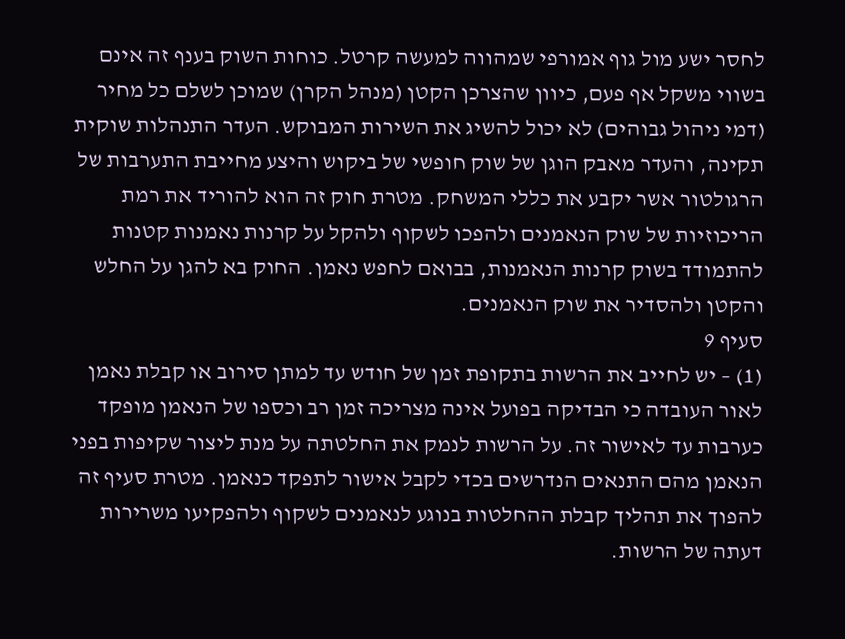לחסר ישע מול גוף אמורפי שמהווה למעשה קרטל. כוחות השוק בענף זה אינם בשווי משקל אף פעם, כיוון שהצרכן הקטן (מנהל הקרן) שמוכן לשלם כל מחיר (דמי ניהול גבוהים) לא יכול להשיג את השירות המבוקש. העדר התנהלות שוקית תקינה, והעדר מאבק הוגן של שוק חופשי של ביקוש והיצע מחייבת התערבות של הרגולטור אשר יקבע את כללי המשחק. מטרת חוק זה הוא להוריד את רמת הריכוזיות של שוק הנאמנים ולהפכו לשקוף ולהקל על קרנות נאמנות קטנות להתמודד בשוק קרנות הנאמנות, בבואם לחפש נאמן. החוק בא להגן על החלש והקטן ולהסדיר את שוק הנאמנים.
סעיף 9
(1) – יש לחייב את הרשות בתקופת זמן של חודש עד למתן סירוב או קבלת נאמן לאור העובדה כי הבדיקה בפועל אינה מצריכה זמן רב וכספו של הנאמן מופקד כערבות עד לאישור זה. על הרשות לנמק את החלטתה על מנת ליצור שקיפות בפני הנאמן מהם התנאים הנדרשים בכדי לקבל אישור לתפקד כנאמן. מטרת סעיף זה להפוך את תהליך קבלת ההחלטות בנוגע לנאמנים לשקוף ולהפקיעו משרירות דעתה של הרשות.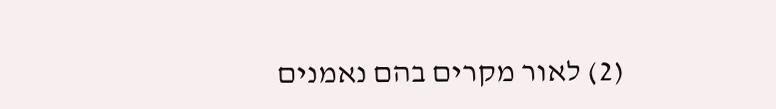(2) לאור מקרים בהם נאמנים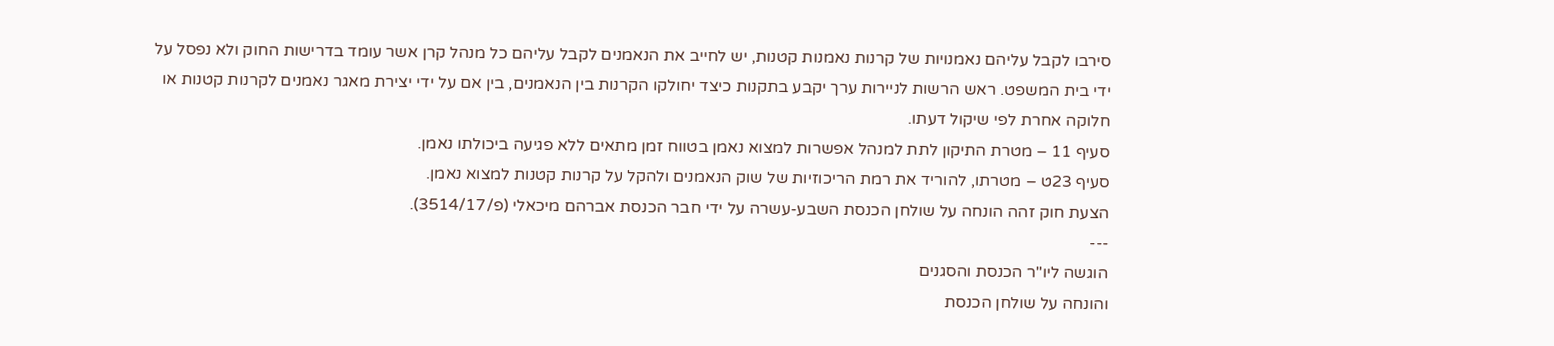סירבו לקבל עליהם נאמנויות של קרנות נאמנות קטנות, יש לחייב את הנאמנים לקבל עליהם כל מנהל קרן אשר עומד בדרישות החוק ולא נפסל על ידי בית המשפט. ראש הרשות לניירות ערך יקבע בתקנות כיצד יחולקו הקרנות בין הנאמנים, בין אם על ידי יצירת מאגר נאמנים לקרנות קטנות או חלוקה אחרת לפי שיקול דעתו.
סעיף 11 – מטרת התיקון לתת למנהל אפשרות למצוא נאמן בטווח זמן מתאים ללא פגיעה ביכולתו נאמן.
סעיף 23ט – מטרתו, להוריד את רמת הריכוזיות של שוק הנאמנים ולהקל על קרנות קטנות למצוא נאמן.
הצעת חוק זהה הונחה על שולחן הכנסת השבע-עשרה על ידי חבר הכנסת אברהם מיכאלי (פ/3514/17).
---
הוגשה ליו"ר הכנסת והסגנים
והונחה על שולחן הכנסת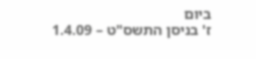ביום
ז' בניסן התשס"ט – 1.4.09